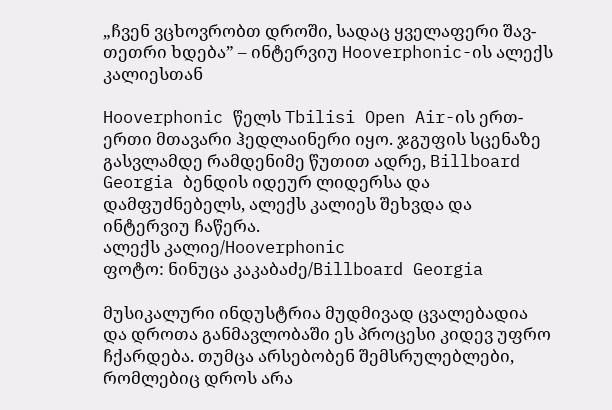„ჩვენ ვცხოვრობთ დროში, სადაც ყველაფერი შავ-თეთრი ხდება” – ინტერვიუ Hooverphonic-ის ალექს კალიესთან

Hooverphonic წელს Tbilisi Open Air-ის ერთ-ერთი მთავარი ჰედლაინერი იყო. ჯგუფის სცენაზე გასვლამდე რამდენიმე წუთით ადრე, Billboard Georgia ბენდის იდეურ ლიდერსა და დამფუძნებელს, ალექს კალიეს შეხვდა და ინტერვიუ ჩაწერა.
ალექს კალიე/Hooverphonic
ფოტო: ნინუცა კაკაბაძე/Billboard Georgia

მუსიკალური ინდუსტრია მუდმივად ცვალებადია და დროთა განმავლობაში ეს პროცესი კიდევ უფრო ჩქარდება. თუმცა არსებობენ შემსრულებლები, რომლებიც დროს არა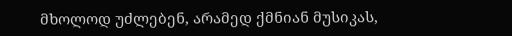მხოლოდ უძლებენ, არამედ ქმნიან მუსიკას,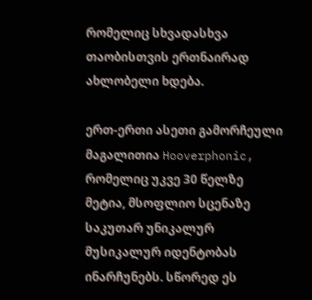რომელიც სხვადასხვა თაობისთვის ერთნაირად ახლობელი ხდება.

ერთ-ერთი ასეთი გამორჩეული მაგალითია Hooverphonic, რომელიც უკვე 30 წელზე მეტია, მსოფლიო სცენაზე საკუთარ უნიკალურ მუსიკალურ იდენტობას ინარჩუნებს. სწორედ ეს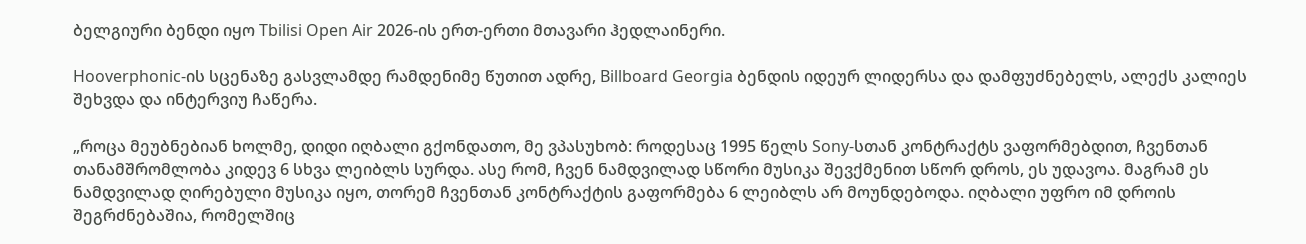ბელგიური ბენდი იყო Tbilisi Open Air 2026-ის ერთ-ერთი მთავარი ჰედლაინერი.

Hooverphonic-ის სცენაზე გასვლამდე რამდენიმე წუთით ადრე, Billboard Georgia ბენდის იდეურ ლიდერსა და დამფუძნებელს, ალექს კალიეს შეხვდა და ინტერვიუ ჩაწერა.

„როცა მეუბნებიან ხოლმე, დიდი იღბალი გქონდათო, მე ვპასუხობ: როდესაც 1995 წელს Sony-სთან კონტრაქტს ვაფორმებდით, ჩვენთან თანამშრომლობა კიდევ 6 სხვა ლეიბლს სურდა. ასე რომ, ჩვენ ნამდვილად სწორი მუსიკა შევქმენით სწორ დროს, ეს უდავოა. მაგრამ ეს ნამდვილად ღირებული მუსიკა იყო, თორემ ჩვენთან კონტრაქტის გაფორმება 6 ლეიბლს არ მოუნდებოდა. იღბალი უფრო იმ დროის შეგრძნებაშია, რომელშიც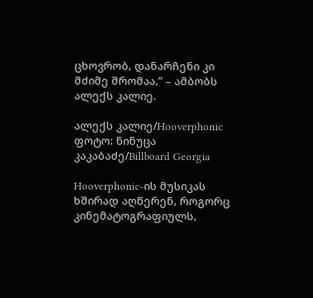ცხოვრობ, დანარჩენი კი მძიმე შრომაა,” – ამბობს ალექს კალიე.

ალექს კალიე/Hooverphonic
ფოტო: ნინუცა კაკაბაძე/Billboard Georgia

Hooverphonic-ის მუსიკას ხშირად აღწერენ, როგორც კინემატოგრაფიულს,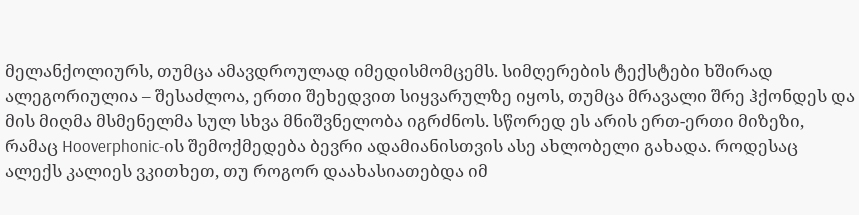მელანქოლიურს, თუმცა ამავდროულად იმედისმომცემს. სიმღერების ტექსტები ხშირად ალეგორიულია – შესაძლოა, ერთი შეხედვით სიყვარულზე იყოს, თუმცა მრავალი შრე ჰქონდეს და მის მიღმა მსმენელმა სულ სხვა მნიშვნელობა იგრძნოს. სწორედ ეს არის ერთ-ერთი მიზეზი, რამაც Hooverphonic-ის შემოქმედება ბევრი ადამიანისთვის ასე ახლობელი გახადა. როდესაც ალექს კალიეს ვკითხეთ, თუ როგორ დაახასიათებდა იმ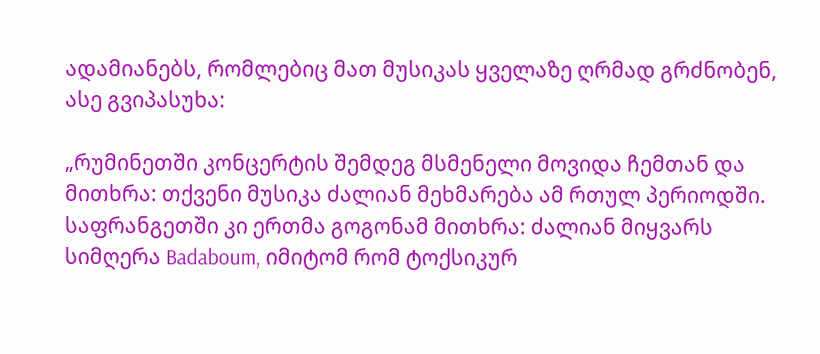ადამიანებს, რომლებიც მათ მუსიკას ყველაზე ღრმად გრძნობენ, ასე გვიპასუხა:

„რუმინეთში კონცერტის შემდეგ მსმენელი მოვიდა ჩემთან და მითხრა: თქვენი მუსიკა ძალიან მეხმარება ამ რთულ პერიოდში. საფრანგეთში კი ერთმა გოგონამ მითხრა: ძალიან მიყვარს სიმღერა Badaboum, იმიტომ რომ ტოქსიკურ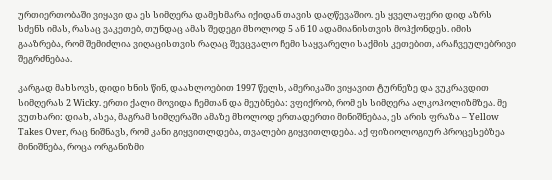ურთიერთობაში ვიყავი და ეს სიმღერა დამეხმარა იქიდან თავის დაღწევაშიო. ეს ყველაფერი დიდ აზრს სძენს იმას, რასაც ვაკეთებ, თუნდაც ამას შედეგი მხოლოდ 5 ან 10 ადამიანისთვის მოჰქონდეს. იმის გააზრება, რომ შემიძლია ვიღაცისთვის რაღაც შევცვალო ჩემი საყვარელი საქმის კეთებით, არაჩვეულებრივი შეგრძნებაა.

კარგად მახსოვს, დიდი ხნის წინ, დაახლოებით 1997 წელს, ამერიკაში ვიყავით ტურნეზე და ვუკრავდით სიმღერას 2 Wicky. ერთი ქალი მოვიდა ჩემთან და მეუბნება: ვფიქრობ, რომ ეს სიმღერა ალკოჰოლიზმზეა. მე ვუთხარი: დიახ, ასეა, მაგრამ სიმღერაში ამაზე მხოლოდ ერთადერთი მინიშნებაა, ეს არის ფრაზა – Yellow Takes Over, რაც ნიშნავს, რომ კანი გიყვითლდება, თვალები გიყვითლდება. აქ ფიზიოლოგიურ პროცესებზეა მინიშნება, როცა ორგანიზმი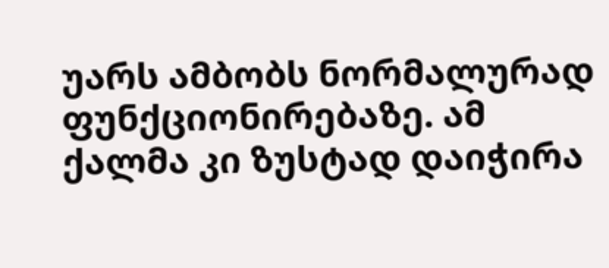უარს ამბობს ნორმალურად ფუნქციონირებაზე. ამ ქალმა კი ზუსტად დაიჭირა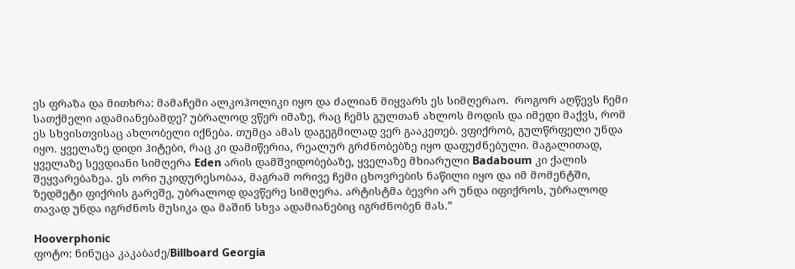ეს ფრაზა და მითხრა: მამაჩემი ალკოჰოლიკი იყო და ძალიან მიყვარს ეს სიმღერაო.  როგორ აღწევს ჩემი სათქმელი ადამიანებამდე? უბრალოდ ვწერ იმაზე, რაც ჩემს გულთან ახლოს მოდის და იმედი მაქვს, რომ ეს სხვისთვისაც ახლობელი იქნება. თუმცა ამას დაგეგმილად ვერ გააკეთებ. ვფიქრობ, გულწრფელი უნდა იყო. ყველაზე დიდი ჰიტები, რაც კი დამიწერია, რეალურ გრძნობებზე იყო დაფუძნებული. მაგალითად, ყველაზე სევდიანი სიმღერა Eden არის დამშვიდობებაზე, ყველაზე მხიარული Badaboum კი ქალის შეყვარებაზეა. ეს ორი უკიდურესობაა, მაგრამ ორივე ჩემი ცხოვრების ნაწილი იყო და იმ მომენტში, ზედმეტი ფიქრის გარეშე, უბრალოდ დავწერე სიმღერა. არტისტმა ბევრი არ უნდა იფიქროს, უბრალოდ თავად უნდა იგრძნოს მუსიკა და მაშინ სხვა ადამიანებიც იგრძნობენ მას.”

Hooverphonic
ფოტო: ნინუცა კაკაბაძე/Billboard Georgia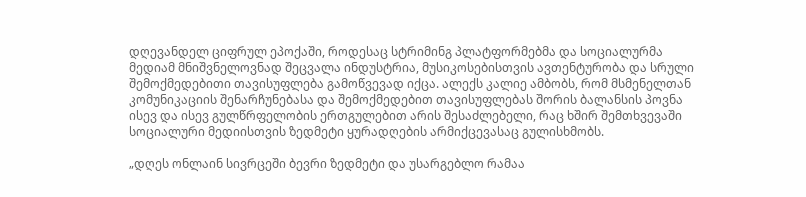დღევანდელ ციფრულ ეპოქაში, როდესაც სტრიმინგ პლატფორმებმა და სოციალურმა მედიამ მნიშვნელოვნად შეცვალა ინდუსტრია, მუსიკოსებისთვის ავთენტურობა და სრული შემოქმედებითი თავისუფლება გამოწვევად იქცა. ალექს კალიე ამბობს, რომ მსმენელთან კომუნიკაციის შენარჩუნებასა და შემოქმედებით თავისუფლებას შორის ბალანსის პოვნა ისევ და ისევ გულწრფელობის ერთგულებით არის შესაძლებელი, რაც ხშირ შემთხვევაში სოციალური მედიისთვის ზედმეტი ყურადღების არმიქცევასაც გულისხმობს.

„დღეს ონლაინ სივრცეში ბევრი ზედმეტი და უსარგებლო რამაა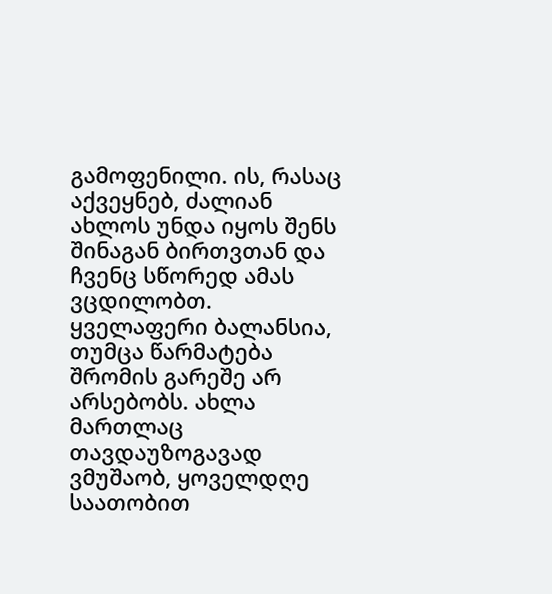გამოფენილი. ის, რასაც აქვეყნებ, ძალიან ახლოს უნდა იყოს შენს შინაგან ბირთვთან და ჩვენც სწორედ ამას ვცდილობთ. ყველაფერი ბალანსია, თუმცა წარმატება შრომის გარეშე არ არსებობს. ახლა მართლაც თავდაუზოგავად ვმუშაობ, ყოველდღე საათობით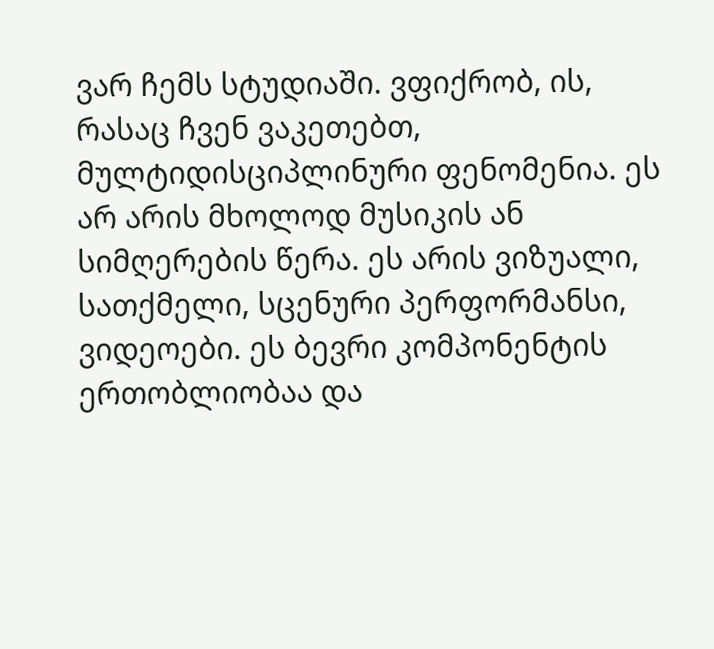ვარ ჩემს სტუდიაში. ვფიქრობ, ის, რასაც ჩვენ ვაკეთებთ, მულტიდისციპლინური ფენომენია. ეს არ არის მხოლოდ მუსიკის ან სიმღერების წერა. ეს არის ვიზუალი, სათქმელი, სცენური პერფორმანსი, ვიდეოები. ეს ბევრი კომპონენტის ერთობლიობაა და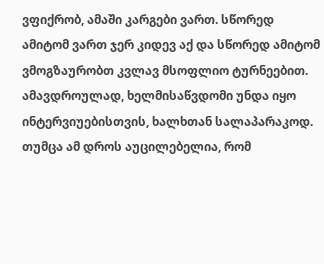ვფიქრობ, ამაში კარგები ვართ. სწორედ ამიტომ ვართ ჯერ კიდევ აქ და სწორედ ამიტომ ვმოგზაურობთ კვლავ მსოფლიო ტურნეებით. ამავდროულად, ხელმისაწვდომი უნდა იყო ინტერვიუებისთვის, ხალხთან სალაპარაკოდ. თუმცა ამ დროს აუცილებელია, რომ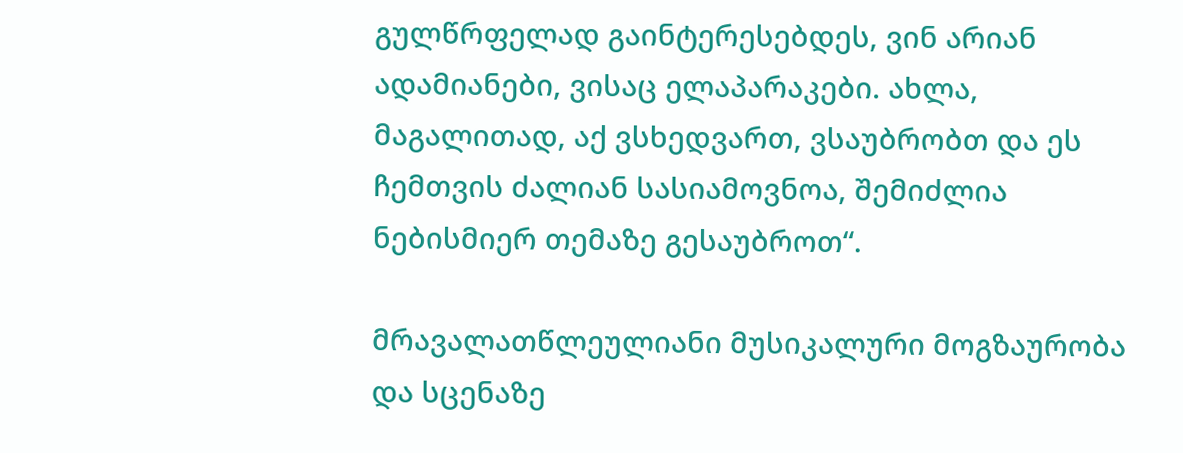გულწრფელად გაინტერესებდეს, ვინ არიან ადამიანები, ვისაც ელაპარაკები. ახლა, მაგალითად, აქ ვსხედვართ, ვსაუბრობთ და ეს ჩემთვის ძალიან სასიამოვნოა, შემიძლია ნებისმიერ თემაზე გესაუბროთ“.

მრავალათწლეულიანი მუსიკალური მოგზაურობა და სცენაზე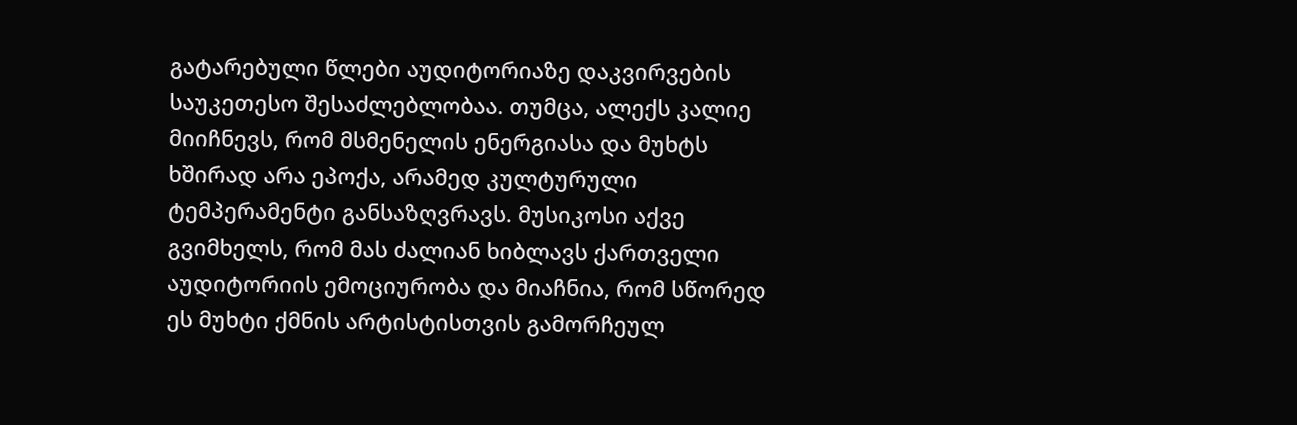გატარებული წლები აუდიტორიაზე დაკვირვების საუკეთესო შესაძლებლობაა. თუმცა, ალექს კალიე მიიჩნევს, რომ მსმენელის ენერგიასა და მუხტს ხშირად არა ეპოქა, არამედ კულტურული ტემპერამენტი განსაზღვრავს. მუსიკოსი აქვე გვიმხელს, რომ მას ძალიან ხიბლავს ქართველი აუდიტორიის ემოციურობა და მიაჩნია, რომ სწორედ ეს მუხტი ქმნის არტისტისთვის გამორჩეულ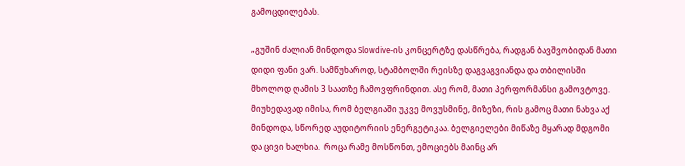გამოცდილებას.

„გუშინ ძალიან მინდოდა Slowdive-ის კონცერტზე დასწრება, რადგან ბავშვობიდან მათი დიდი ფანი ვარ. სამწუხაროდ, სტამბოლში რეისზე დაგვაგვიანდა და თბილისში მხოლოდ ღამის 3 საათზე ჩამოვფრინდით. ასე რომ, მათი პერფორმანსი გამოვტოვე. მიუხედავად იმისა, რომ ბელგიაში უკვე მოვუსმინე, მიზეზი, რის გამოც მათი ნახვა აქ მინდოდა, სწორედ აუდიტორიის ენერგეტიკაა. ბელგიელები მიწაზე მყარად მდგომი და ცივი ხალხია.  როცა რამე მოსწონთ, ემოციებს მაინც არ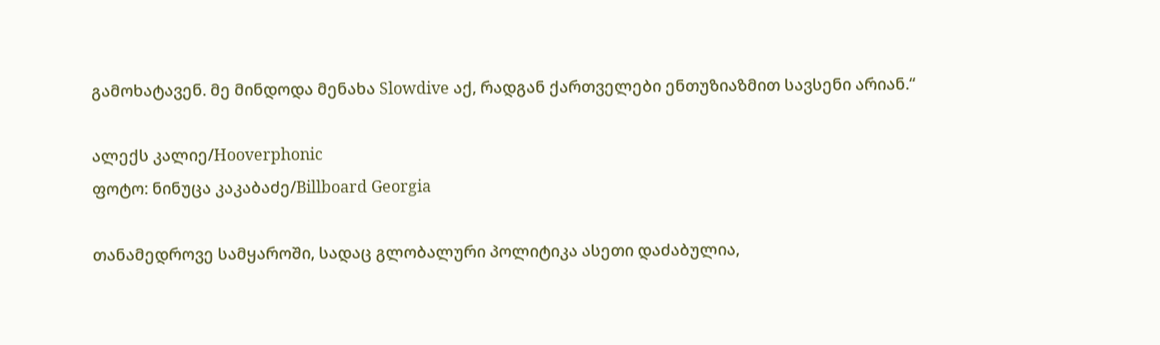გამოხატავენ. მე მინდოდა მენახა Slowdive აქ, რადგან ქართველები ენთუზიაზმით სავსენი არიან.“

ალექს კალიე/Hooverphonic
ფოტო: ნინუცა კაკაბაძე/Billboard Georgia

თანამედროვე სამყაროში, სადაც გლობალური პოლიტიკა ასეთი დაძაბულია,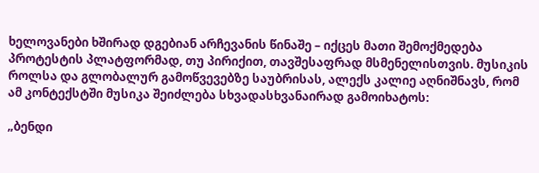ხელოვანები ხშირად დგებიან არჩევანის წინაშე – იქცეს მათი შემოქმედება პროტესტის პლატფორმად, თუ პირიქით, თავშესაფრად მსმენელისთვის. მუსიკის როლსა და გლობალურ გამოწვევებზე საუბრისას, ალექს კალიე აღნიშნავს, რომ ამ კონტექსტში მუსიკა შეიძლება სხვადასხვანაირად გამოიხატოს:

„ბენდი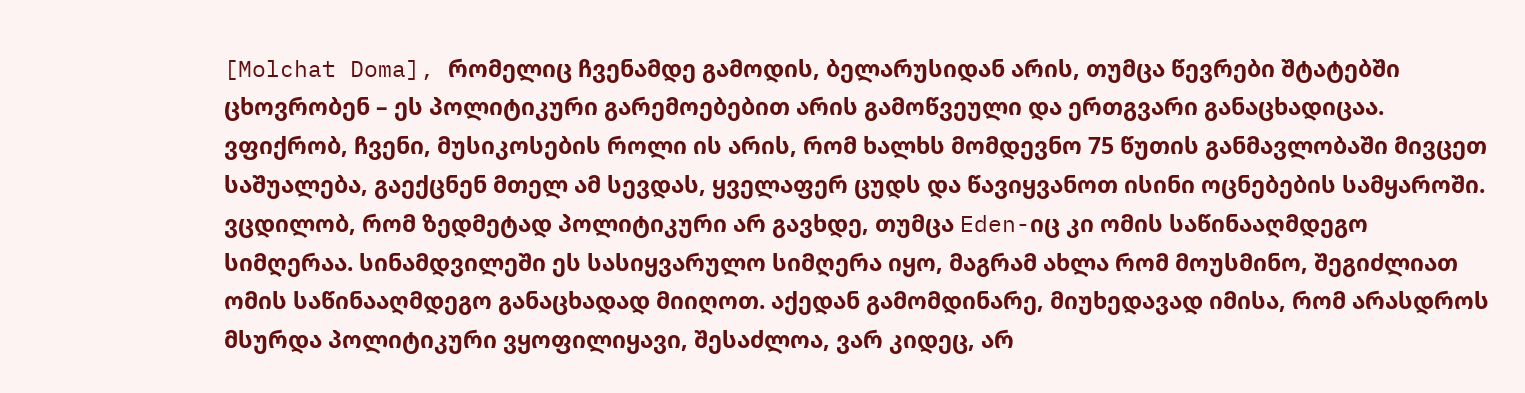[Molchat Doma], რომელიც ჩვენამდე გამოდის, ბელარუსიდან არის, თუმცა წევრები შტატებში ცხოვრობენ – ეს პოლიტიკური გარემოებებით არის გამოწვეული და ერთგვარი განაცხადიცაა. ვფიქრობ, ჩვენი, მუსიკოსების როლი ის არის, რომ ხალხს მომდევნო 75 წუთის განმავლობაში მივცეთ საშუალება, გაექცნენ მთელ ამ სევდას, ყველაფერ ცუდს და წავიყვანოთ ისინი ოცნებების სამყაროში. ვცდილობ, რომ ზედმეტად პოლიტიკური არ გავხდე, თუმცა Eden-იც კი ომის საწინააღმდეგო სიმღერაა. სინამდვილეში ეს სასიყვარულო სიმღერა იყო, მაგრამ ახლა რომ მოუსმინო, შეგიძლიათ ომის საწინააღმდეგო განაცხადად მიიღოთ. აქედან გამომდინარე, მიუხედავად იმისა, რომ არასდროს მსურდა პოლიტიკური ვყოფილიყავი, შესაძლოა, ვარ კიდეც, არ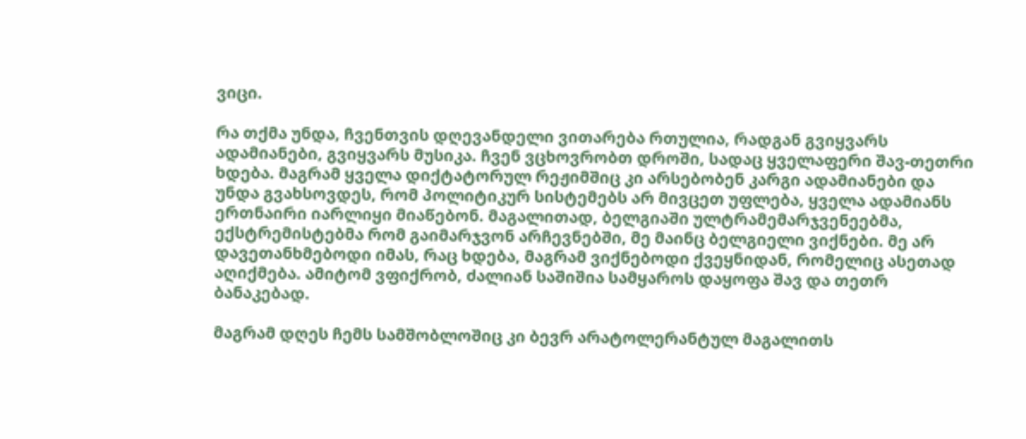ვიცი.

რა თქმა უნდა, ჩვენთვის დღევანდელი ვითარება რთულია, რადგან გვიყვარს ადამიანები, გვიყვარს მუსიკა. ჩვენ ვცხოვრობთ დროში, სადაც ყველაფერი შავ-თეთრი ხდება. მაგრამ ყველა დიქტატორულ რეჟიმშიც კი არსებობენ კარგი ადამიანები და უნდა გვახსოვდეს, რომ პოლიტიკურ სისტემებს არ მივცეთ უფლება, ყველა ადამიანს ერთნაირი იარლიყი მიაწებონ. მაგალითად, ბელგიაში ულტრამემარჯვენეებმა, ექსტრემისტებმა რომ გაიმარჯვონ არჩევნებში, მე მაინც ბელგიელი ვიქნები. მე არ დავეთანხმებოდი იმას, რაც ხდება, მაგრამ ვიქნებოდი ქვეყნიდან, რომელიც ასეთად აღიქმება. ამიტომ ვფიქრობ, ძალიან საშიშია სამყაროს დაყოფა შავ და თეთრ ბანაკებად.

მაგრამ დღეს ჩემს სამშობლოშიც კი ბევრ არატოლერანტულ მაგალითს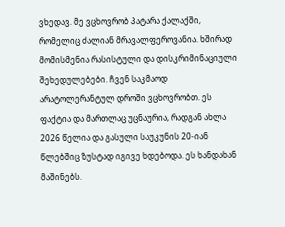ვხედავ. მე ვცხოვრობ პატარა ქალაქში, რომელიც ძალიან მრავალფეროვანია. ხშირად მომისმენია რასისტული და დისკრიმინაციული შეხედულებები. ჩვენ საკმაოდ არატოლერანტულ დროში ვცხოვრობთ. ეს ფაქტია და მართლაც უცნაურია, რადგან ახლა 2026 წელია და გასული საუკუნის 20-იან წლებშიც ზუსტად იგივე ხდებოდა. ეს ხანდახან მაშინებს.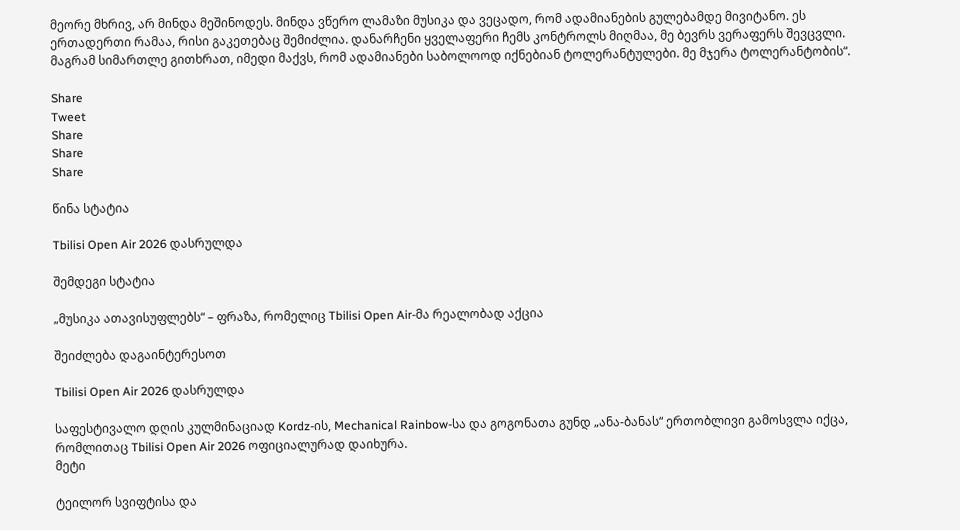მეორე მხრივ, არ მინდა მეშინოდეს. მინდა ვწერო ლამაზი მუსიკა და ვეცადო, რომ ადამიანების გულებამდე მივიტანო. ეს ერთადერთი რამაა, რისი გაკეთებაც შემიძლია. დანარჩენი ყველაფერი ჩემს კონტროლს მიღმაა, მე ბევრს ვერაფერს შევცვლი. მაგრამ სიმართლე გითხრათ, იმედი მაქვს, რომ ადამიანები საბოლოოდ იქნებიან ტოლერანტულები. მე მჯერა ტოლერანტობის“.

Share
Tweet
Share
Share
Share

წინა სტატია

Tbilisi Open Air 2026 დასრულდა

შემდეგი სტატია

„მუსიკა ათავისუფლებს“ – ფრაზა, რომელიც Tbilisi Open Air-მა რეალობად აქცია

შეიძლება დაგაინტერესოთ

Tbilisi Open Air 2026 დასრულდა

საფესტივალო დღის კულმინაციად Kordz-ის, Mechanical Rainbow-სა და გოგონათა გუნდ „ანა-ბანას“ ერთობლივი გამოსვლა იქცა, რომლითაც Tbilisi Open Air 2026 ოფიციალურად დაიხურა.
მეტი

ტეილორ სვიფტისა და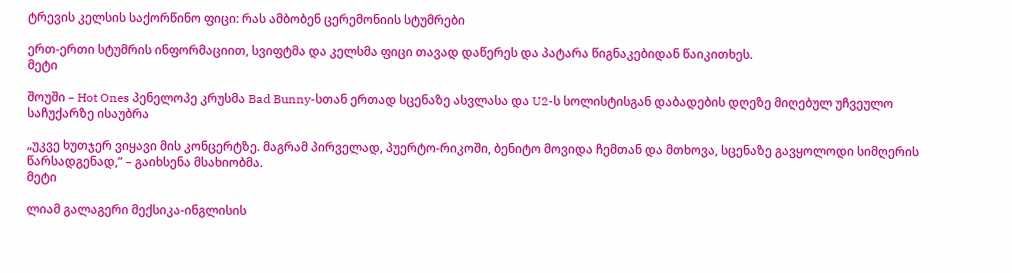ტრევის კელსის საქორწინო ფიცი: რას ამბობენ ცერემონიის სტუმრები

ერთ-ერთი სტუმრის ინფორმაციით, სვიფტმა და კელსმა ფიცი თავად დაწერეს და პატარა წიგნაკებიდან წაიკითხეს.
მეტი

შოუში – Hot Ones პენელოპე კრუსმა Bad Bunny-სთან ერთად სცენაზე ასვლასა და U2-ს სოლისტისგან დაბადების დღეზე მიღებულ უჩვეულო საჩუქარზე ისაუბრა

„უკვე ხუთჯერ ვიყავი მის კონცერტზე. მაგრამ პირველად, პუერტო-რიკოში, ბენიტო მოვიდა ჩემთან და მთხოვა, სცენაზე გავყოლოდი სიმღერის წარსადგენად,” – გაიხსენა მსახიობმა.
მეტი

ლიამ გალაგერი მექსიკა-ინგლისის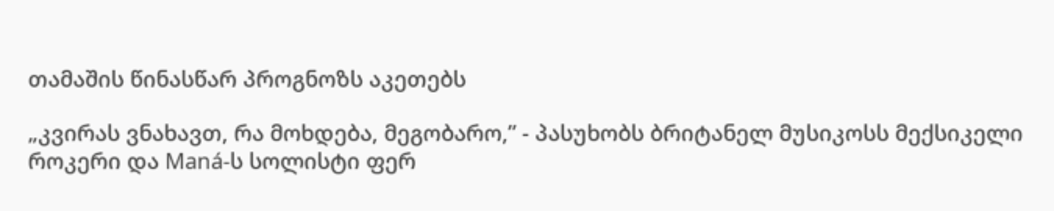თამაშის წინასწარ პროგნოზს აკეთებს

„კვირას ვნახავთ, რა მოხდება, მეგობარო,” - პასუხობს ბრიტანელ მუსიკოსს მექსიკელი როკერი და Maná-ს სოლისტი ფერ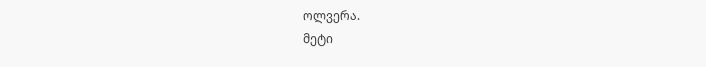ოლვერა.
მეტი